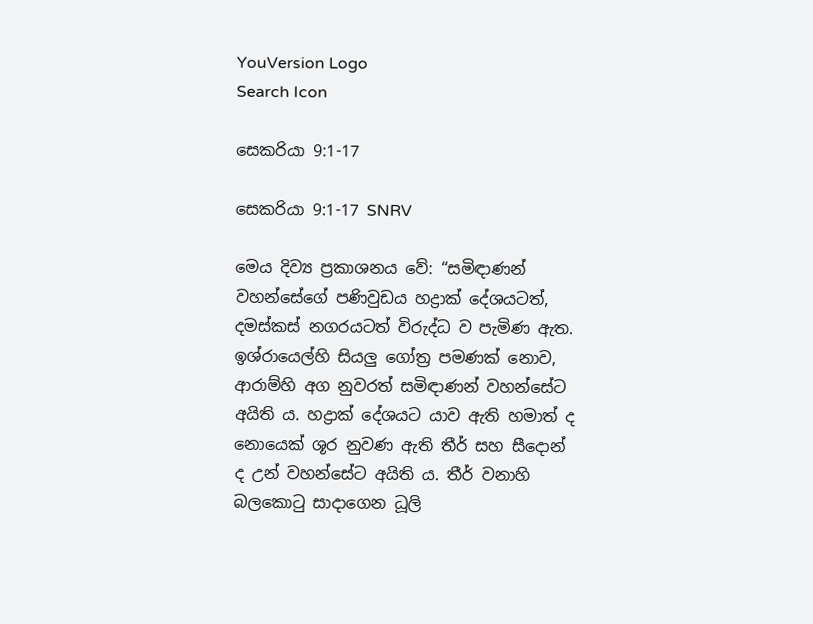YouVersion Logo
Search Icon

සෙකරියා 9:1-17

සෙකරියා 9:1-17 SNRV

මෙය දිව්‍ය ප්‍රකාශනය වේ: “සමිඳාණන් වහන්සේගේ පණිවුඩය හද්‍රාක් දේශයටත්, දමස්කස් නගරයටත් විරුද්ධ ව පැමිණ ඇත. ඉශ්රායෙල්හි සියලු ගෝත්‍ර පමණක් නොව, ආරාම්හි අග නුවරත් සමිඳාණන් වහන්සේට අයිති ය. හද්‍රාක් දේශයට යාව ඇති හමාත් ද නොයෙක් ශූර නුවණ ඇති තීර් සහ සීදොන් ද උන් වහන්සේට අයිති ය. තීර් වනාහි බලකොටු සාදාගෙන ධූලි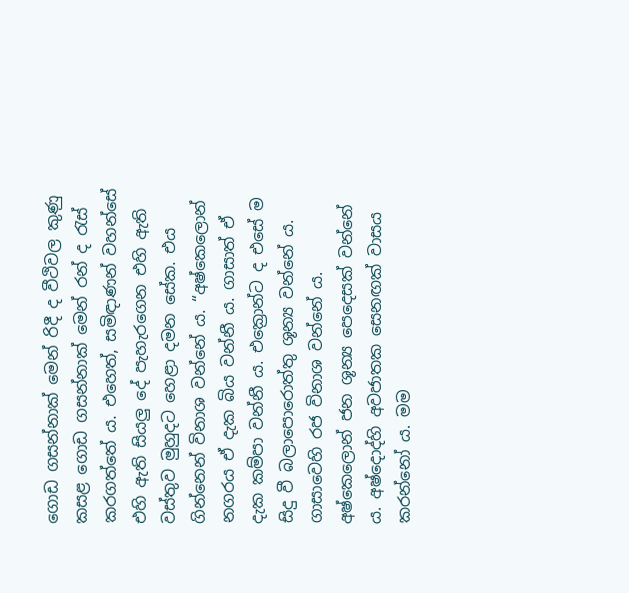ගොඩ ගසන්නාක් මෙන් රිදී ද වීථිවල කුණු කසළ ගොඩ ගසන්නාක් මෙන් රන් ද රැස් කරගත්තේ ය. එහෙත්, සමිඳාණන් වහන්සේ එහි ඇති සියලු දේ පැහැරගෙන එහි ඇති වස්තුව මුහුදට හෙළා දමන සේක. එය ගින්නෙන් විනාශ වන්නේ ය. “අෂ්කෙලොන් නගරය ඒ දැක බිය වන්නී ය. ගාසාත් ඒ දැක කම්පා වන්නී ය. එක්‍රොන්ට ද එසේ ම සිදු වී බලාපො‍රොත්තු ශූන්‍ය වන්නේ ය. ගාසාවෙහි රජ විනාශ වන්නේ ය. අෂ්කෙලොන් ජන ශූන්‍ය පෙදෙසක් වන්නේ ය. අෂ්දොද්හි අවජාතක සෙනඟක් වාසය කරන්නෝ ය. මම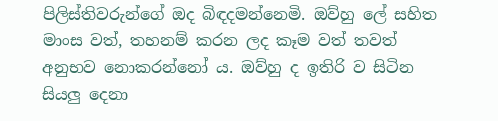පිලිස්තිවරුන්ගේ ඔද බිඳදමන්නෙමි. ඔව්හු ලේ සහිත මාංස වත්, තහනම් කරන ලද කෑම වත් තවත් අනුභව නොකරන්නෝ ය. ඔව්හු ද ඉතිරි ව සිටින සියලු දෙනා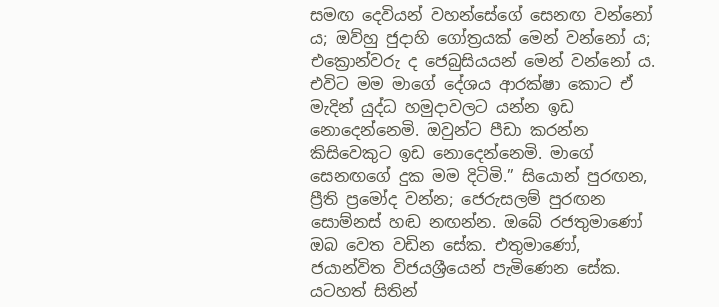සමඟ දෙවියන් වහන්සේගේ සෙනඟ වන්නෝ ය; ඔව්හු ජුදාහි ගෝත්‍රයක් මෙන් වන්නෝ ය; එක්‍රොන්වරු ද ජෙබුසියයන් මෙන් වන්නෝ ය. එවිට මම මාගේ දේශය ආරක්ෂා කොට ඒ මැදින් යුද්ධ හමුදාවලට යන්න ඉඩ නොදෙන්නෙමි. ඔවුන්ට පීඩා කරන්න කිසිවෙකුට ඉඩ නොදෙන්නෙමි. මාගේ සෙනඟගේ දුක මම දිටිමි.” සියොන් පුරඟන, ප්‍රීති ප්‍රමෝද වන්න; ජෙරුසලම් පුරඟන සොම්නස් හඬ නඟන්න. ඔබේ රජතුමාණෝ ඔබ වෙත වඩින සේක. එතුමාණෝ, ජයාන්විත විජයශ්‍රීයෙන් පැමිණෙන සේක. යටහත් සිතින්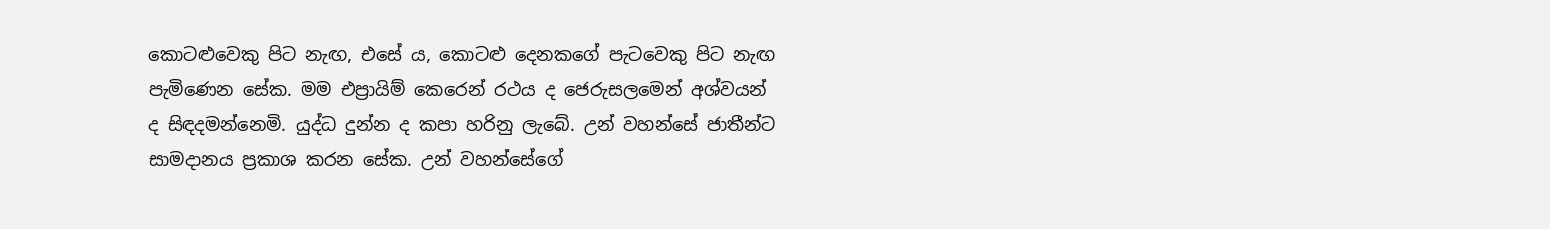කොටළුවෙකු පිට නැඟ, එසේ ය, කොටළු දෙනකගේ පැටවෙකු පිට නැඟ පැමිණෙන සේක. මම එප්‍රායිම් කෙරෙන් රථය ද ජෙරුසලමෙන් අශ්වයන් ද සිඳදමන්නෙමි. යුද්ධ දුන්න ද කපා හරිනු ලැබේ. උන් වහන්සේ ජාතීන්ට සාමදානය ප්‍රකාශ කරන සේක. උන් වහන්සේගේ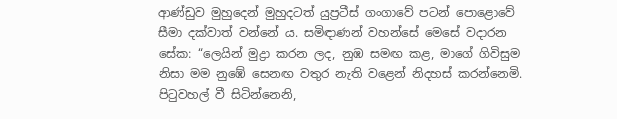ආණ්ඩුව මුහුදෙන් මුහුදටත් යුප්‍රටීස් ගංගාවේ පටන් පො‍ළොවේ සීමා දක්වාත් වන්නේ ය. සමිඳාණන් වහන්සේ මෙසේ වදාරන සේක: “ලෙයින් මුද්‍රා කරන ලද, නුඹ සමඟ කළ, මාගේ ගිවිසුම නිසා මම නුඹේ සෙනඟ වතුර නැති වළෙන් නිදහස් කරන්නෙමි. පිටුවහල් වී සිටින්නෙනි,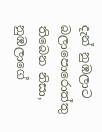දැන් නුඹලාට බලාපො‍රොත්තු තිබෙන නිසා, නුඹලාගේ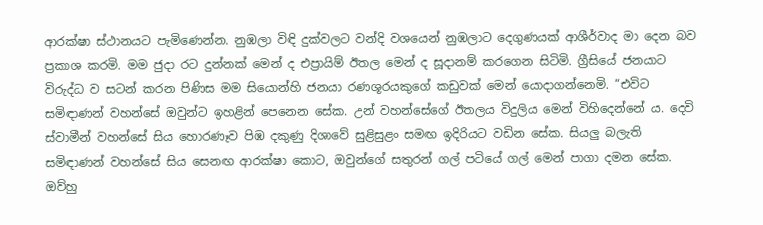ආරක්ෂා ස්ථානයට පැමිණෙන්න. නුඹලා විඳි දුක්වලට වන්දි වශයෙන් නුඹලාට දෙගුණයක් ආශීර්වාද මා දෙන බව ප්‍රකාශ කරමි. මම ජුදා රට දුන්නක් මෙන් ද එප්‍රායිම් ඊතල මෙන් ද සූදානම් කරගෙන සිටිමි. ග්‍රීසියේ ජනයාට විරුද්ධ ව සටන් කරන පිණිස මම සියොන්හි ජනයා රණශූරයකුගේ කඩුවක් මෙන් යොදාගන්නෙමි. “එවිට සමිඳාණන් වහන්සේ ඔවුන්ට ඉහළින් පෙනෙන සේක. උන් වහන්සේගේ ඊතලය විදුලිය මෙන් විහිදෙන්නේ ය. දෙවි ස්වාමීන් වහන්සේ සිය හොරණෑව පිඹ දකුණු දිශාවේ සුළිසුළං සමඟ ඉදිරියට වඩින සේක. සියලු බලැති සමිඳාණන් වහන්සේ සිය සෙනඟ ආරක්ෂා කොට, ඔවුන්ගේ සතුරන් ගල් පටියේ ගල් මෙන් පාගා දමන සේක. ඔව්හු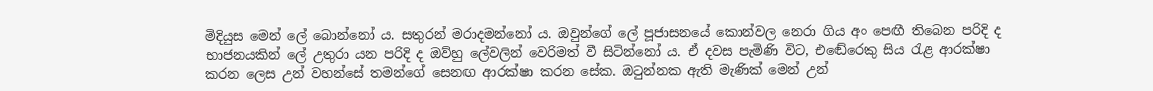මිදියුස මෙන් ලේ බොන්නෝ ය. සතුරන් මරාදමන්නෝ ය. ඔවුන්ගේ ලේ පූජාසනයේ කොන්වල නෙරා ගිය අං පෙඟී තිබෙන පරිදි ද භාජනයකින් ලේ උතුරා යන පරිදි ද ඔව්හු ලේවලින් වෙරිමත් වී සිටින්නෝ ය. ඒ දවස පැමිණි විට, එඬේරෙකු සිය රැළ ආරක්ෂා කරන ලෙස උන් වහන්සේ තමන්ගේ සෙනඟ ආරක්ෂා කරන සේක. ඔටුන්නක ඇති මැණික් මෙන් උන්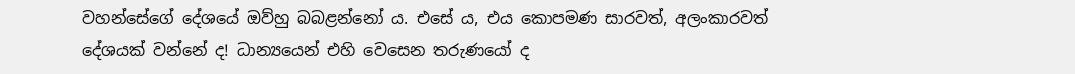වහන්සේගේ දේශයේ ඔව්හු බබළන්නෝ ය. එසේ ය, එය කොපමණ සාරවත්, අලංකාරවත් දේශයක් වන්නේ ද! ධාන්‍යයෙන් එහි වෙසෙන තරුණයෝ ද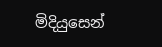මිදියුසෙන්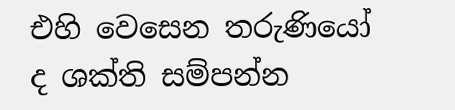එහි වෙසෙන තරුණියෝ ද ශක්ති සම්පන්න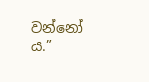වන්නෝ ය.”